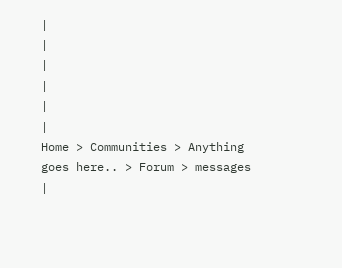|
|
|
|
|
|
Home > Communities > Anything goes here.. > Forum > messages |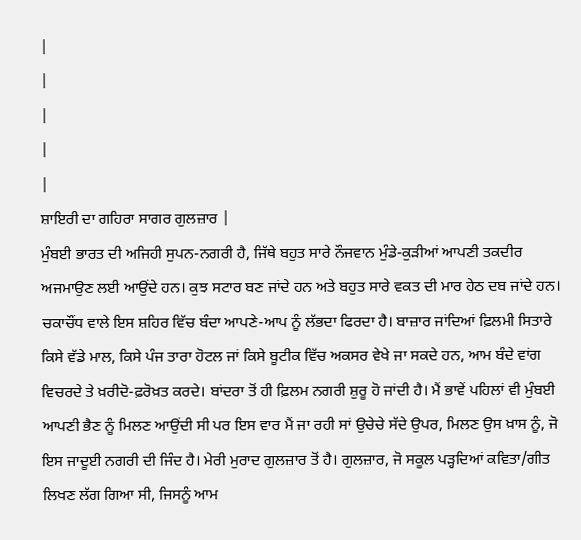|
|
|
|
|
ਸ਼ਾਇਰੀ ਦਾ ਗਹਿਰਾ ਸਾਗਰ ਗੁਲਜ਼ਾਰ |
ਮੁੰਬਈ ਭਾਰਤ ਦੀ ਅਜਿਹੀ ਸੁਪਨ-ਨਗਰੀ ਹੈ, ਜਿੱਥੇ ਬਹੁਤ ਸਾਰੇ ਨੌਜਵਾਨ ਮੁੰਡੇ-ਕੁੜੀਆਂ ਆਪਣੀ ਤਕਦੀਰ ਅਜਮਾਉਣ ਲਈ ਆਉਂਦੇ ਹਨ। ਕੁਝ ਸਟਾਰ ਬਣ ਜਾਂਦੇ ਹਨ ਅਤੇ ਬਹੁਤ ਸਾਰੇ ਵਕਤ ਦੀ ਮਾਰ ਹੇਠ ਦਬ ਜਾਂਦੇ ਹਨ। ਚਕਾਚੌਂਧ ਵਾਲੇ ਇਸ ਸ਼ਹਿਰ ਵਿੱਚ ਬੰਦਾ ਆਪਣੇ-ਆਪ ਨੂੰ ਲੱਭਦਾ ਫਿਰਦਾ ਹੈ। ਬਾਜ਼ਾਰ ਜਾਂਦਿਆਂ ਫ਼ਿਲਮੀ ਸਿਤਾਰੇ ਕਿਸੇ ਵੱਡੇ ਮਾਲ, ਕਿਸੇ ਪੰਜ ਤਾਰਾ ਹੋਟਲ ਜਾਂ ਕਿਸੇ ਬੂਟੀਕ ਵਿੱਚ ਅਕਸਰ ਵੇਖੇ ਜਾ ਸਕਦੇ ਹਨ, ਆਮ ਬੰਦੇ ਵਾਂਗ ਵਿਚਰਦੇ ਤੇ ਖ਼ਰੀਦੋ-ਫ਼ਰੋਖ਼ਤ ਕਰਦੇ। ਬਾਂਦਰਾ ਤੋਂ ਹੀ ਫ਼ਿਲਮ ਨਗਰੀ ਸ਼ੁਰੂ ਹੋ ਜਾਂਦੀ ਹੈ। ਮੈਂ ਭਾਵੇਂ ਪਹਿਲਾਂ ਵੀ ਮੁੰਬਈ ਆਪਣੀ ਭੈਣ ਨੂੰ ਮਿਲਣ ਆਉਂਦੀ ਸੀ ਪਰ ਇਸ ਵਾਰ ਮੈਂ ਜਾ ਰਹੀ ਸਾਂ ਉਚੇਚੇ ਸੱਦੇ ਉਪਰ, ਮਿਲਣ ਉਸ ਖ਼ਾਸ ਨੂੰ, ਜੋ ਇਸ ਜਾਦੂਈ ਨਗਰੀ ਦੀ ਜਿੰਦ ਹੈ। ਮੇਰੀ ਮੁਰਾਦ ਗੁਲਜ਼ਾਰ ਤੋਂ ਹੈ। ਗੁਲਜ਼ਾਰ, ਜੋ ਸਕੂਲ ਪੜ੍ਹਦਿਆਂ ਕਵਿਤਾ/ਗੀਤ ਲਿਖਣ ਲੱਗ ਗਿਆ ਸੀ, ਜਿਸਨੂੰ ਆਮ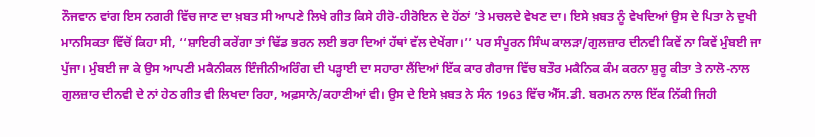ਨੌਜਵਾਨ ਵਾਂਗ ਇਸ ਨਗਰੀ ਵਿੱਚ ਜਾਣ ਦਾ ਖ਼ਬਤ ਸੀ ਆਪਣੇ ਲਿਖੇ ਗੀਤ ਕਿਸੇ ਹੀਰੋ-ਹੀਰੋਇਨ ਦੇ ਹੋਂਠਾਂ ’ਤੇ ਮਚਲਦੇ ਵੇਖਣ ਦਾ। ਇਸੇ ਖ਼ਬਤ ਨੂੰ ਵੇਖਦਿਆਂ ਉਸ ਦੇ ਪਿਤਾ ਨੇ ਦੁਖੀ ਮਾਨਸਿਕਤਾ ਵਿੱਚੋਂ ਕਿਹਾ ਸੀ, ‘‘ਸ਼ਾਇਰੀ ਕਰੇਂਗਾ ਤਾਂ ਢਿੱਡ ਭਰਨ ਲਈ ਭਰਾ ਦਿਆਂ ਹੱਥਾਂ ਵੱਲ ਦੇਖੇਂਗਾ।’’ ਪਰ ਸੰਪੂਰਨ ਸਿੰਘ ਕਾਲੜਾ/ਗੁਲਜ਼ਾਰ ਦੀਨਵੀ ਕਿਵੇਂ ਨਾ ਕਿਵੇਂ ਮੁੰਬਈ ਜਾ ਪੁੱਜਾ। ਮੁੰਬਈ ਜਾ ਕੇ ਉਸ ਆਪਣੀ ਮਕੈਨੀਕਲ ਇੰਜੀਨੀਅਰਿੰਗ ਦੀ ਪੜ੍ਹਾਈ ਦਾ ਸਹਾਰਾ ਲੈਂਦਿਆਂ ਇੱਕ ਕਾਰ ਗੈਰਾਜ ਵਿੱਚ ਬਤੌਰ ਮਕੈਨਿਕ ਕੰਮ ਕਰਨਾ ਸ਼ੁਰੂ ਕੀਤਾ ਤੇ ਨਾਲੋ-ਨਾਲ ਗੁਲਜ਼ਾਰ ਦੀਨਵੀ ਦੇ ਨਾਂ ਹੇਠ ਗੀਤ ਵੀ ਲਿਖਦਾ ਰਿਹਾ, ਅਫ਼ਸਾਨੇ/ਕਹਾਣੀਆਂ ਵੀ। ਉਸ ਦੇ ਇਸੇ ਖ਼ਬਤ ਨੇ ਸੰਨ 1963 ਵਿੱਚ ਐੱਸ.ਡੀ. ਬਰਮਨ ਨਾਲ ਇੱਕ ਨਿੱਕੀ ਜਿਹੀ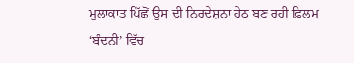ਮੁਲਾਕਾਤ ਪਿੱਛੋਂ ਉਸ ਦੀ ਨਿਰਦੇਸ਼ਨਾ ਹੇਠ ਬਣ ਰਹੀ ਫ਼ਿਲਮ ‘ਬੰਦਨੀ’ ਵਿੱਚ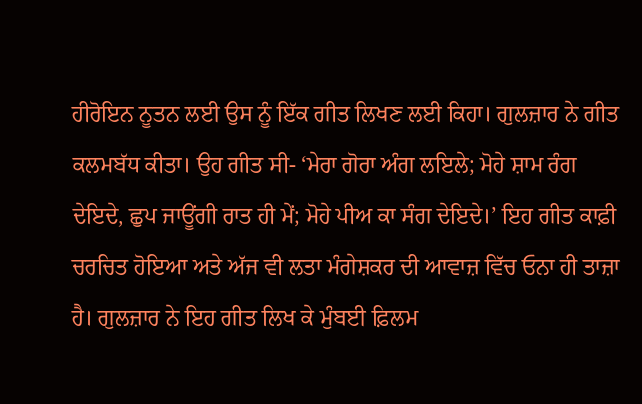ਹੀਰੋਇਨ ਨੂਤਨ ਲਈ ਉਸ ਨੂੰ ਇੱਕ ਗੀਤ ਲਿਖਣ ਲਈ ਕਿਹਾ। ਗੁਲਜ਼ਾਰ ਨੇ ਗੀਤ ਕਲਮਬੱਧ ਕੀਤਾ। ਉਹ ਗੀਤ ਸੀ- ‘ਮੇਰਾ ਗੋਰਾ ਅੰਗ ਲਇਲੇ; ਮੋਹੇ ਸ਼ਾਮ ਰੰਗ ਦੇਇਦੇ, ਛੁਪ ਜਾਊਂਗੀ ਰਾਤ ਹੀ ਮੇਂ; ਮੋਹੇ ਪੀਅ ਕਾ ਸੰਗ ਦੇਇਦੇ।’ ਇਹ ਗੀਤ ਕਾਫ਼ੀ ਚਰਚਿਤ ਹੋਇਆ ਅਤੇ ਅੱਜ ਵੀ ਲਤਾ ਮੰਗੇਸ਼ਕਰ ਦੀ ਆਵਾਜ਼ ਵਿੱਚ ਓਨਾ ਹੀ ਤਾਜ਼ਾ ਹੈ। ਗੁਲਜ਼ਾਰ ਨੇ ਇਹ ਗੀਤ ਲਿਖ ਕੇ ਮੁੰਬਈ ਫ਼ਿਲਮ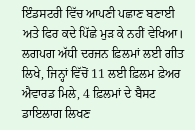ਇੰਡਸਟਰੀ ਵਿੱਚ ਆਪਣੀ ਪਛਾਣ ਬਣਾਈ ਅਤੇ ਫਿਰ ਕਦੇ ਪਿੱਛੇ ਮੁੜ ਕੇ ਨਹੀਂ ਵੇਖਿਆ। ਲਗਪਗ ਅੱਧੀ ਦਰਜਨ ਫ਼ਿਲਮਾਂ ਲਈ ਗੀਤ ਲਿਖੇ, ਜਿਨ੍ਹਾਂ ਵਿੱਚੋਂ 11 ਲਈ ਫ਼ਿਲਮ ਫ਼ੇਅਰ ਐਵਾਰਡ ਮਿਲੇ, 4 ਫ਼ਿਲਮਾਂ ਦੇ ਬੈਸਟ ਡਾਇਲਾਗ ਲਿਖਣ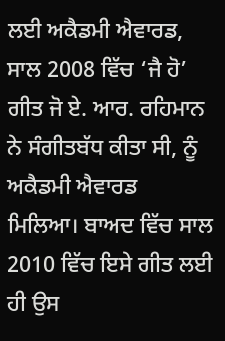ਲਈ ਅਕੈਡਮੀ ਐਵਾਰਡ, ਸਾਲ 2008 ਵਿੱਚ ‘ਜੈ ਹੋ’ ਗੀਤ ਜੋ ਏ. ਆਰ. ਰਹਿਮਾਨ ਨੇ ਸੰਗੀਤਬੱਧ ਕੀਤਾ ਸੀ, ਨੂੰ ਅਕੈਡਮੀ ਐਵਾਰਡ ਮਿਲਿਆ। ਬਾਅਦ ਵਿੱਚ ਸਾਲ 2010 ਵਿੱਚ ਇਸੇ ਗੀਤ ਲਈ ਹੀ ਉਸ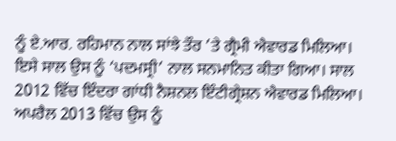ਨੂੰ ਏ.ਆਰ. ਰਹਿਮਾਨ ਨਾਲ ਸਾਂਝੇ ਤੌਰ ’ਤੇ ਗ੍ਰੈਮੀ ਐਵਾਰਡ ਮਿਲਿਆ। ਇਸੇ ਸਾਲ ਉਸ ਨੂੰ ‘ਪਦਮਸ੍ਰੀ’ ਨਾਲ ਸਨਮਾਨਿਤ ਕੀਤਾ ਗਿਆ। ਸਾਲ 2012 ਵਿੱਚ ਇੰਦਰਾ ਗਾਂਧੀ ਨੈਸ਼ਨਲ ਇੰਟੀਗ੍ਰੇਸ਼ਨ ਐਵਾਰਡ ਮਿਲਿਆ। ਅਪਰੈਲ 2013 ਵਿੱਚ ਉਸ ਨੂੰ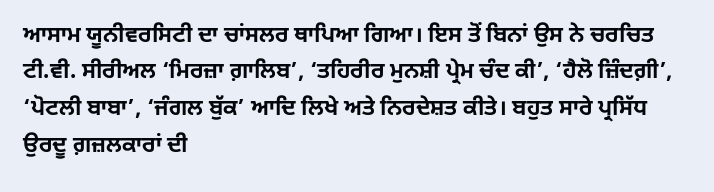ਆਸਾਮ ਯੂਨੀਵਰਸਿਟੀ ਦਾ ਚਾਂਸਲਰ ਥਾਪਿਆ ਗਿਆ। ਇਸ ਤੋਂ ਬਿਨਾਂ ਉਸ ਨੇ ਚਰਚਿਤ ਟੀ.ਵੀ. ਸੀਰੀਅਲ ‘ਮਿਰਜ਼ਾ ਗ਼ਾਲਿਬ’, ‘ਤਹਿਰੀਰ ਮੁਨਸ਼ੀ ਪ੍ਰੇਮ ਚੰਦ ਕੀ’, ‘ਹੈਲੋ ਜ਼ਿੰਦਗ਼ੀ’, ‘ਪੋਟਲੀ ਬਾਬਾ’, ‘ਜੰਗਲ ਬੁੱਕ’ ਆਦਿ ਲਿਖੇ ਅਤੇ ਨਿਰਦੇਸ਼ਤ ਕੀਤੇ। ਬਹੁਤ ਸਾਰੇ ਪ੍ਰਸਿੱਧ ਉਰਦੂ ਗ਼ਜ਼ਲਕਾਰਾਂ ਦੀ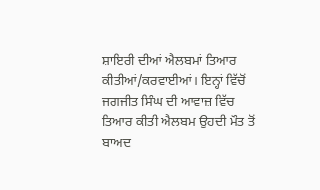ਸ਼ਾਇਰੀ ਦੀਆਂ ਐਲਬਮਾਂ ਤਿਆਰ ਕੀਤੀਆਂ/ਕਰਵਾਈਆਂ। ਇਨ੍ਹਾਂ ਵਿੱਚੋਂ ਜਗਜੀਤ ਸਿੰਘ ਦੀ ਆਵਾਜ਼ ਵਿੱਚ ਤਿਆਰ ਕੀਤੀ ਐਲਬਮ ਉਹਦੀ ਮੌਤ ਤੋਂ ਬਾਅਦ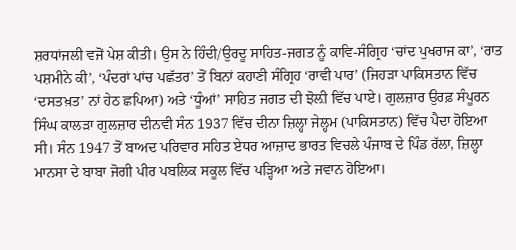ਸ਼ਰਧਾਂਜਲੀ ਵਜੋਂ ਪੇਸ਼ ਕੀਤੀ। ਉਸ ਨੇ ਹਿੰਦੀ/ਉਰਦੂ ਸਾਹਿਤ-ਜਗਤ ਨੂੰ ਕਾਵਿ-ਸੰਗ੍ਰਿਹ ‘ਚਾਂਦ ਪੁਖਰਾਜ ਕਾ’, ‘ਰਾਤ ਪਸ਼ਮੀਨੇ ਕੀ’, ‘ਪੰਦਰਾਂ ਪਾਂਚ ਪਛੱਤਰ’ ਤੋਂ ਬਿਨਾਂ ਕਹਾਣੀ ਸੰਗ੍ਰਿਹ ‘ਰਾਵੀ ਪਾਰ’ (ਜਿਹੜਾ ਪਾਕਿਸਤਾਨ ਵਿੱਚ ‘ਦਸਤਖ਼ਤ’ ਨਾਂ ਹੇਠ ਛਪਿਆ) ਅਤੇ ‘ਧੂੰਆਂ’ ਸਾਹਿਤ ਜਗਤ ਦੀ ਝੋਲ਼ੀ ਵਿੱਚ ਪਾਏ। ਗੁਲਜ਼ਾਰ ਉਰਫ਼ ਸੰਪੂਰਨ ਸਿੰਘ ਕਾਲੜਾ ਗੁਲਜ਼ਾਰ ਦੀਨਵੀ ਸੰਨ 1937 ਵਿੱਚ ਦੀਨਾ ਜ਼ਿਲ੍ਹਾ ਜੇਲ੍ਹਮ (ਪਾਕਿਸਤਾਨ) ਵਿੱਚ ਪੈਦਾ ਹੋਇਆ ਸੀ। ਸੰਨ 1947 ਤੋਂ ਬਾਅਦ ਪਰਿਵਾਰ ਸਹਿਤ ਏਧਰ ਆਜ਼ਾਦ ਭਾਰਤ ਵਿਚਲੇ ਪੰਜਾਬ ਦੇ ਪਿੰਡ ਰੱਲਾ, ਜ਼ਿਲ੍ਹਾ ਮਾਨਸਾ ਦੇ ਬਾਬਾ ਜੋਗੀ ਪੀਰ ਪਬਲਿਕ ਸਕੂਲ ਵਿੱਚ ਪੜ੍ਹਿਆ ਅਤੇ ਜਵਾਨ ਹੋਇਆ।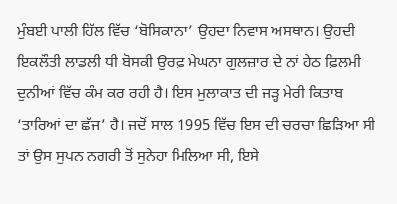ਮੁੰਬਈ ਪਾਲੀ ਹਿੱਲ ਵਿੱਚ ‘ਬੋਸਿਕਾਨਾ’ ਉਹਦਾ ਨਿਵਾਸ ਅਸਥਾਨ। ਉਹਦੀ ਇਕਲੌਤੀ ਲਾਡਲੀ ਧੀ ਬੋਸਕੀ ਉਰਫ਼ ਮੇਘਨਾ ਗੁਲਜ਼ਾਰ ਦੇ ਨਾਂ ਹੇਠ ਫ਼ਿਲਮੀ ਦੁਨੀਆਂ ਵਿੱਚ ਕੰਮ ਕਰ ਰਹੀ ਹੈ। ਇਸ ਮੁਲਾਕਾਤ ਦੀ ਜੜ੍ਹ ਮੇਰੀ ਕਿਤਾਬ ‘ਤਾਰਿਆਂ ਦਾ ਛੱਜ’ ਹੈ। ਜਦੋਂ ਸਾਲ 1995 ਵਿੱਚ ਇਸ ਦੀ ਚਰਚਾ ਛਿੜਿਆ ਸੀ ਤਾਂ ਉਸ ਸੁਪਨ ਨਗਰੀ ਤੋਂ ਸੁਨੇਹਾ ਮਿਲਿਆ ਸੀ, ਇਸੇ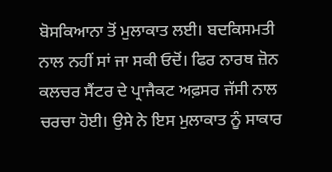ਬੋਸਕਿਆਨਾ ਤੋਂ ਮੁਲਾਕਾਤ ਲਈ। ਬਦਕਿਸਮਤੀ ਨਾਲ ਨਹੀਂ ਸਾਂ ਜਾ ਸਕੀ ਓਦੋਂ। ਫਿਰ ਨਾਰਥ ਜ਼ੋਨ ਕਲਚਰ ਸੈਂਟਰ ਦੇ ਪ੍ਰਾਜੈਕਟ ਅਫ਼ਸਰ ਜੱਸੀ ਨਾਲ ਚਰਚਾ ਹੋਈ। ਉਸੇ ਨੇ ਇਸ ਮੁਲਾਕਾਤ ਨੂੰ ਸਾਕਾਰ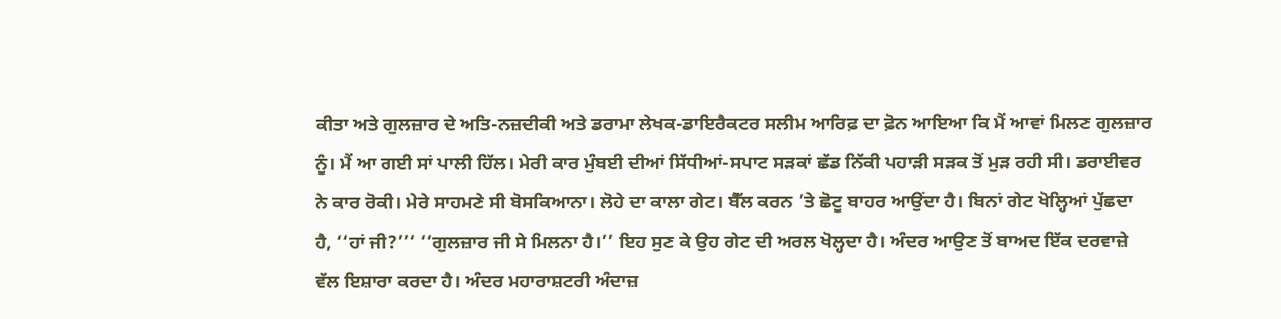ਕੀਤਾ ਅਤੇ ਗੁਲਜ਼ਾਰ ਦੇ ਅਤਿ-ਨਜ਼ਦੀਕੀ ਅਤੇ ਡਰਾਮਾ ਲੇਖਕ-ਡਾਇਰੈਕਟਰ ਸਲੀਮ ਆਰਿਫ਼ ਦਾ ਫ਼ੋਨ ਆਇਆ ਕਿ ਮੈਂ ਆਵਾਂ ਮਿਲਣ ਗੁਲਜ਼ਾਰ ਨੂੰ। ਮੈਂ ਆ ਗਈ ਸਾਂ ਪਾਲੀ ਹਿੱਲ। ਮੇਰੀ ਕਾਰ ਮੁੰਬਈ ਦੀਆਂ ਸਿੱਧੀਆਂ-ਸਪਾਟ ਸੜਕਾਂ ਛੱਡ ਨਿੱਕੀ ਪਹਾੜੀ ਸੜਕ ਤੋਂ ਮੁੜ ਰਹੀ ਸੀ। ਡਰਾਈਵਰ ਨੇ ਕਾਰ ਰੋਕੀ। ਮੇਰੇ ਸਾਹਮਣੇ ਸੀ ਬੋਸਕਿਆਨਾ। ਲੋਹੇ ਦਾ ਕਾਲਾ ਗੇਟ। ਬੈੱਲ ਕਰਨ ’ਤੇ ਛੋਟੂ ਬਾਹਰ ਆਉਂਦਾ ਹੈ। ਬਿਨਾਂ ਗੇਟ ਖੋਲ੍ਹਿਆਂ ਪੁੱਛਦਾ ਹੈ, ‘‘ਹਾਂ ਜੀ?’’‘ ‘‘ਗੁਲਜ਼ਾਰ ਜੀ ਸੇ ਮਿਲਨਾ ਹੈ।’’ ਇਹ ਸੁਣ ਕੇ ਉਹ ਗੇਟ ਦੀ ਅਰਲ ਖੋਲ੍ਹਦਾ ਹੈ। ਅੰਦਰ ਆਉਣ ਤੋਂ ਬਾਅਦ ਇੱਕ ਦਰਵਾਜ਼ੇ ਵੱਲ ਇਸ਼ਾਰਾ ਕਰਦਾ ਹੈ। ਅੰਦਰ ਮਹਾਰਾਸ਼ਟਰੀ ਅੰਦਾਜ਼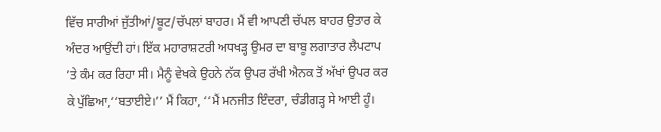ਵਿੱਚ ਸਾਰੀਆਂ ਜੁੱਤੀਆਂ/ਬੂਟ/ਚੱਪਲਾਂ ਬਾਹਰ। ਮੈਂ ਵੀ ਆਪਣੀ ਚੱਪਲ ਬਾਹਰ ਉਤਾਰ ਕੇ ਅੰਦਰ ਆਉਂਦੀ ਹਾਂ। ਇੱਕ ਮਹਾਰਾਸ਼ਟਰੀ ਅਧਖੜ੍ਹ ਉਮਰ ਦਾ ਬਾਬੂ ਲਗਾਤਾਰ ਲੈਪਟਾਪ ’ਤੇ ਕੰਮ ਕਰ ਰਿਹਾ ਸੀ। ਮੈਨੂੰ ਵੇਖਕੇ ਉਹਨੇ ਨੱਕ ਉਪਰ ਰੱਖੀ ਐਨਕ ਤੋਂ ਅੱਖਾਂ ਉਪਰ ਕਰ ਕੇ ਪੁੱਛਿਆ,‘‘ਬਤਾਈਏ।’’ ਮੈਂ ਕਿਹਾ, ‘‘ਮੈਂ ਮਨਜੀਤ ਇੰਦਰਾ, ਚੰਡੀਗੜ੍ਹ ਸੇ ਆਈ ਹੂੰ।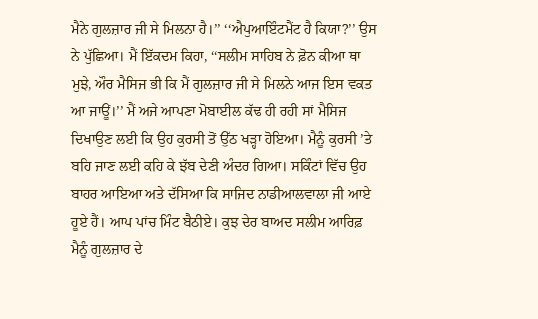ਮੈਨੇ ਗੁਲਜ਼ਾਰ ਜੀ ਸੇ ਮਿਲਨਾ ਹੈ।’’ ‘‘ਐਪੁਆਇੰਟਮੈਂਟ ਹੈ ਕਿਯਾ?’’ ਉਸ ਨੇ ਪੁੱਛਿਆ। ਮੈਂ ਇੱਕਦਮ ਕਿਹਾ, ‘‘ਸਲੀਮ ਸਾਹਿਬ ਨੇ ਫ਼ੋਨ ਕੀਆ ਥਾ ਮੁਝੇ, ਔਰ ਮੈਸਿਜ ਭੀ ਕਿ ਮੈਂ ਗੁਲਜ਼ਾਰ ਜੀ ਸੇ ਮਿਲਨੇ ਆਜ ਇਸ ਵਕਤ ਆ ਜਾਊਂ।’’ ਮੈਂ ਅਜੇ ਆਪਣਾ ਮੋਬਾਈਲ ਕੱਢ ਹੀ ਰਹੀ ਸਾਂ ਮੈਸਿਜ ਦਿਖਾਉਣ ਲਈ ਕਿ ਉਹ ਕੁਰਸੀ ਤੋਂ ਉੱਠ ਖੜ੍ਹਾ ਹੋਇਆ। ਮੈਨੂੰ ਕੁਰਸੀ ’ਤੇ ਬਹਿ ਜਾਣ ਲਈ ਕਹਿ ਕੇ ਝੱਬ ਦੇਣੀ ਅੰਦਰ ਗਿਆ। ਸਕਿੰਟਾਂ ਵਿੱਚ ਉਹ ਬਾਹਰ ਆਇਆ ਅਤੇ ਦੱਸਿਆ ਕਿ ਸਾਜਿਦ ਨਾਡੀਆਲਵਾਲਾ ਜੀ ਆਏ ਹੂਏ ਹੈਂ। ਆਪ ਪਾਂਚ ਮਿੰਟ ਬੈਠੀਏ। ਕੁਝ ਦੇਰ ਬਾਅਦ ਸਲੀਮ ਆਰਿਫ਼ ਮੈਨੂੰ ਗੁਲਜ਼ਾਰ ਦੇ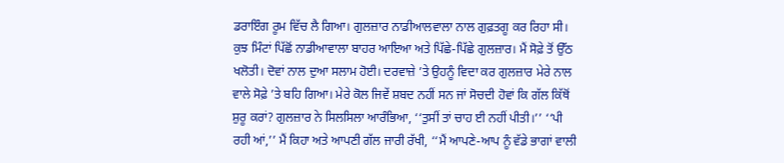ਡਰਾਇੰਗ ਰੂਮ ਵਿੱਚ ਲੈ ਗਿਆ। ਗੁਲਜ਼ਾਰ ਨਾਡੀਆਲਵਾਲਾ ਨਾਲ ਗੁਫ਼ਤਗੂ ਕਰ ਰਿਹਾ ਸੀ। ਕੁਝ ਮਿੰਟਾਂ ਪਿੱਛੋਂ ਨਾਡੀਆਵਾਲਾ ਬਾਹਰ ਆਇਆ ਅਤੇ ਪਿੱਛੇ-ਪਿੱਛੇ ਗੁਲਜ਼ਾਰ। ਮੈਂ ਸੋਫ਼ੇ ਤੋਂ ਉੱਠ ਖਲੋਤੀ। ਦੋਵਾਂ ਨਾਲ ਦੁਆ ਸਲਾਮ ਹੋਈ। ਦਰਵਾਜ਼ੇ ’ਤੇ ਉਹਨੂੰ ਵਿਦਾ ਕਰ ਗੁਲਜ਼ਾਰ ਮੇਰੇ ਨਾਲ ਵਾਲੇ ਸੋਫ਼ੇ ’ਤੇ ਬਹਿ ਗਿਆ। ਮੇਰੇ ਕੋਲ ਜਿਵੇਂ ਸ਼ਬਦ ਨਹੀਂ ਸਨ ਜਾਂ ਸੋਚਦੀ ਹੋਵਾਂ ਕਿ ਗੱਲ ਕਿੱਥੋਂ ਸ਼ੁਰੂ ਕਰਾਂ? ਗੁਲਜ਼ਾਰ ਨੇ ਸਿਲਸਿਲਾ ਆਰੰਭਿਆ, ‘‘ਤੁਸੀਂ ਤਾਂ ਚਾਹ ਈ ਨਹੀਂ ਪੀਤੀ।’’ ‘‘ਪੀ ਰਹੀ ਆਂ,’’ ਮੈਂ ਕਿਹਾ ਅਤੇ ਆਪਣੀ ਗੱਲ ਜਾਰੀ ਰੱਖੀ, ‘‘ਮੈਂ ਆਪਣੇ-ਆਪ ਨੂੰ ਵੱਡੇ ਭਾਗਾਂ ਵਾਲੀ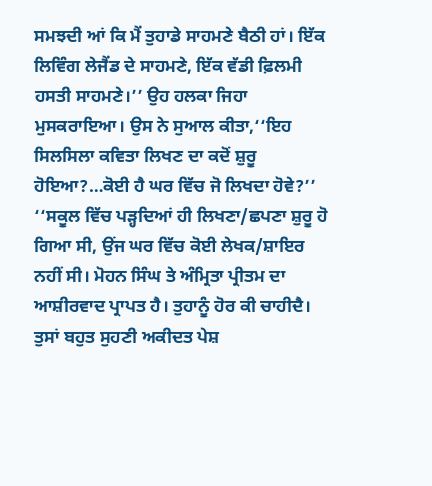ਸਮਝਦੀ ਆਂ ਕਿ ਮੈਂ ਤੁਹਾਡੇ ਸਾਹਮਣੇ ਬੈਠੀ ਹਾਂ। ਇੱਕ ਲਿਵਿੰਗ ਲੇਜੈਂਡ ਦੇ ਸਾਹਮਣੇ, ਇੱਕ ਵੱਡੀ ਫ਼ਿਲਮੀ ਹਸਤੀ ਸਾਹਮਣੇ।’’ ਉਹ ਹਲਕਾ ਜਿਹਾ ਮੁਸਕਰਾਇਆ। ਉਸ ਨੇ ਸੁਆਲ ਕੀਤਾ,‘‘ਇਹ ਸਿਲਸਿਲਾ ਕਵਿਤਾ ਲਿਖਣ ਦਾ ਕਦੋਂ ਸ਼ੁਰੂ ਹੋਇਆ?…ਕੋਈ ਹੈ ਘਰ ਵਿੱਚ ਜੋ ਲਿਖਦਾ ਹੋਵੇ?’’ ‘‘ਸਕੂਲ ਵਿੱਚ ਪੜ੍ਹਦਿਆਂ ਹੀ ਲਿਖਣਾ/ਛਪਣਾ ਸ਼ੁਰੂ ਹੋ ਗਿਆ ਸੀ, ਉਂਜ ਘਰ ਵਿੱਚ ਕੋਈ ਲੇਖਕ/ਸ਼ਾਇਰ ਨਹੀਂ ਸੀ। ਮੋਹਨ ਸਿੰਘ ਤੇ ਅੰਮ੍ਰਿਤਾ ਪ੍ਰੀਤਮ ਦਾ ਆਸ਼ੀਰਵਾਦ ਪ੍ਰਾਪਤ ਹੈ। ਤੁਹਾਨੂੰ ਹੋਰ ਕੀ ਚਾਹੀਦੈ। ਤੁਸਾਂ ਬਹੁਤ ਸੁਹਣੀ ਅਕੀਦਤ ਪੇਸ਼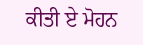ਕੀਤੀ ਏ ਮੋਹਨ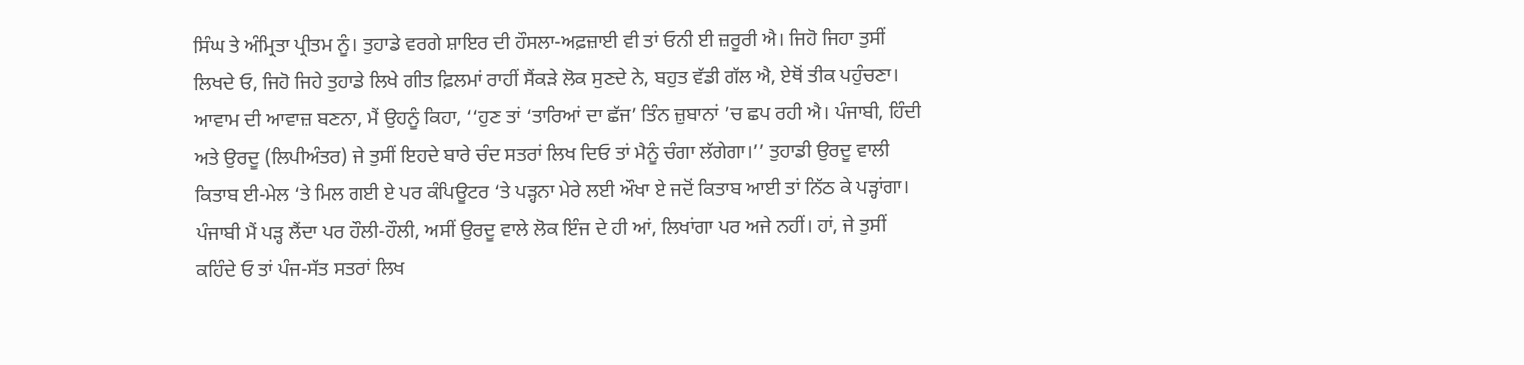ਸਿੰਘ ਤੇ ਅੰਮ੍ਰਿਤਾ ਪ੍ਰੀਤਮ ਨੂੰ। ਤੁਹਾਡੇ ਵਰਗੇ ਸ਼ਾਇਰ ਦੀ ਹੌਸਲਾ-ਅਫ਼ਜ਼ਾਈ ਵੀ ਤਾਂ ਓਨੀ ਈ ਜ਼ਰੂਰੀ ਐ। ਜਿਹੋ ਜਿਹਾ ਤੁਸੀਂ ਲਿਖਦੇ ਓ, ਜਿਹੋ ਜਿਹੇ ਤੁਹਾਡੇ ਲਿਖੇ ਗੀਤ ਫ਼ਿਲਮਾਂ ਰਾਹੀਂ ਸੈਂਕੜੇ ਲੋਕ ਸੁਣਦੇ ਨੇ, ਬਹੁਤ ਵੱਡੀ ਗੱਲ ਐ, ਏਥੋਂ ਤੀਕ ਪਹੁੰਚਣਾ। ਆਵਾਮ ਦੀ ਆਵਾਜ਼ ਬਣਨਾ, ਮੈਂ ਉਹਨੂੰ ਕਿਹਾ, ‘‘ਹੁਣ ਤਾਂ ‘ਤਾਰਿਆਂ ਦਾ ਛੱਜ’ ਤਿੰਨ ਜ਼ੁਬਾਨਾਂ ’ਚ ਛਪ ਰਹੀ ਐ। ਪੰਜਾਬੀ, ਹਿੰਦੀ ਅਤੇ ਉਰਦੂ (ਲਿਪੀਅੰਤਰ) ਜੇ ਤੁਸੀਂ ਇਹਦੇ ਬਾਰੇ ਚੰਦ ਸਤਰਾਂ ਲਿਖ ਦਿਓ ਤਾਂ ਮੈਨੂੰ ਚੰਗਾ ਲੱਗੇਗਾ।’’ ਤੁਹਾਡੀ ਉਰਦੂ ਵਾਲੀ ਕਿਤਾਬ ਈ-ਮੇਲ ‘ਤੇ ਮਿਲ ਗਈ ਏ ਪਰ ਕੰਪਿਊਟਰ ‘ਤੇ ਪੜ੍ਹਨਾ ਮੇਰੇ ਲਈ ਔਖਾ ਏ ਜਦੋਂ ਕਿਤਾਬ ਆਈ ਤਾਂ ਨਿੱਠ ਕੇ ਪੜ੍ਹਾਂਗਾ। ਪੰਜਾਬੀ ਮੈਂ ਪੜ੍ਹ ਲੈਂਦਾ ਪਰ ਹੌਲੀ-ਹੌਲੀ, ਅਸੀਂ ਉਰਦੂ ਵਾਲੇ ਲੋਕ ਇੰਜ ਦੇ ਹੀ ਆਂ, ਲਿਖਾਂਗਾ ਪਰ ਅਜੇ ਨਹੀਂ। ਹਾਂ, ਜੇ ਤੁਸੀਂ ਕਹਿੰਦੇ ਓ ਤਾਂ ਪੰਜ-ਸੱਤ ਸਤਰਾਂ ਲਿਖ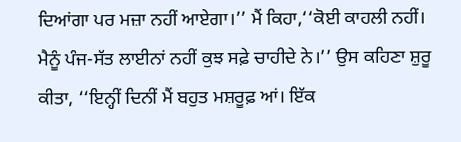ਦਿਆਂਗਾ ਪਰ ਮਜ਼ਾ ਨਹੀਂ ਆਏਗਾ।’’ ਮੈਂ ਕਿਹਾ,‘‘ਕੋਈ ਕਾਹਲੀ ਨਹੀਂ। ਮੈਨੂੰ ਪੰਜ-ਸੱਤ ਲਾਈਨਾਂ ਨਹੀਂ ਕੁਝ ਸਫ਼ੇ ਚਾਹੀਦੇ ਨੇ।’’ ਉਸ ਕਹਿਣਾ ਸ਼ੁਰੂ ਕੀਤਾ, ‘‘ਇਨ੍ਹੀਂ ਦਿਨੀਂ ਮੈਂ ਬਹੁਤ ਮਸ਼ਰੂਫ਼ ਆਂ। ਇੱਕ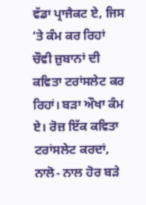ਵੱਡਾ ਪ੍ਰਾਜੈਕਟ ਏ, ਜਿਸ ’ਤੇ ਕੰਮ ਕਰ ਰਿਹਾਂ ਚੌਵੀ ਜ਼ੁਬਾਨਾਂ ਦੀ ਕਵਿਤਾ ਟਰਾਂਸਲੇਟ ਕਰ ਰਿਹਾਂ। ਬੜਾ ਔਖਾ ਕੰਮ ਏ। ਰੋਜ਼ ਇੱਕ ਕਵਿਤਾ ਟਰਾਂਸਲੇਟ ਕਰਦਾਂ, ਨਾਲੋ- ਨਾਲ ਹੋਰ ਬੜੇ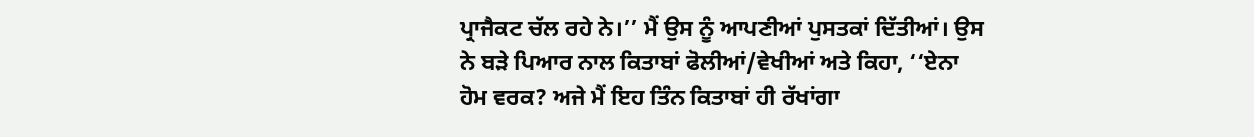ਪ੍ਰਾਜੈਕਟ ਚੱਲ ਰਹੇ ਨੇ।’’ ਮੈਂ ਉਸ ਨੂੰ ਆਪਣੀਆਂ ਪੁਸਤਕਾਂ ਦਿੱਤੀਆਂ। ਉਸ ਨੇ ਬੜੇ ਪਿਆਰ ਨਾਲ ਕਿਤਾਬਾਂ ਫੋਲੀਆਂ/ਵੇਖੀਆਂ ਅਤੇ ਕਿਹਾ, ‘‘ਏਨਾ ਹੋਮ ਵਰਕ? ਅਜੇ ਮੈਂ ਇਹ ਤਿੰਨ ਕਿਤਾਬਾਂ ਹੀ ਰੱਖਾਂਗਾ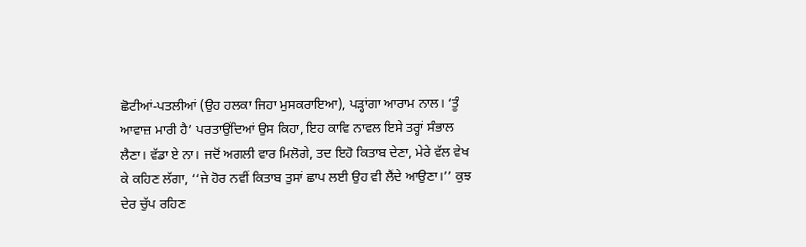ਛੋਟੀਆਂ-ਪਤਲੀਆਂ (ਉਹ ਹਲਕਾ ਜਿਹਾ ਮੁਸਕਰਾਇਆ), ਪੜ੍ਹਾਂਗਾ ਆਰਾਮ ਨਾਲ। ‘ਤੂੰ ਆਵਾਜ਼ ਮਾਰੀ ਹੈ’ ਪਰਤਾਉਂਦਿਆਂ ਉਸ ਕਿਹਾ, ਇਹ ਕਾਵਿ ਨਾਵਲ ਇਸੇ ਤਰ੍ਹਾਂ ਸੰਭਾਲ ਲੈਣਾ। ਵੱਡਾ ਏ ਨਾ। ਜਦੋਂ ਅਗਲੀ ਵਾਰ ਮਿਲੋਗੇ, ਤਦ ਇਹੋ ਕਿਤਾਬ ਦੇਣਾ, ਮੇਰੇ ਵੱਲ ਵੇਖ ਕੇ ਕਹਿਣ ਲੱਗਾ, ‘‘ਜੇ ਹੋਰ ਨਵੀਂ ਕਿਤਾਬ ਤੁਸਾਂ ਛਾਪ ਲਈ ਉਹ ਵੀ ਲੈਂਦੇ ਆਉਣਾ।’’ ਕੁਝ ਦੇਰ ਚੁੱਪ ਰਹਿਣ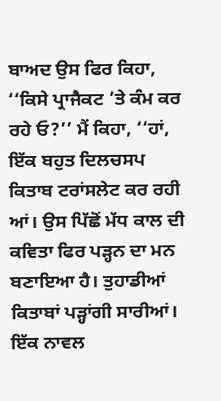ਬਾਅਦ ਉਸ ਫਿਰ ਕਿਹਾ, ‘‘ਕਿਸੇ ਪ੍ਰਾਜੈਕਟ ’ਤੇ ਕੰਮ ਕਰ ਰਹੇ ਓ?’’ ਮੈਂ ਕਿਹਾ, ‘‘ਹਾਂ, ਇੱਕ ਬਹੁਤ ਦਿਲਚਸਪ ਕਿਤਾਬ ਟਰਾਂਸਲੇਟ ਕਰ ਰਹੀ ਆਂ। ਉਸ ਪਿੱਛੋਂ ਮੱਧ ਕਾਲ ਦੀ ਕਵਿਤਾ ਫਿਰ ਪੜ੍ਹਨ ਦਾ ਮਨ ਬਣਾਇਆ ਹੈ। ਤੁਹਾਡੀਆਂ ਕਿਤਾਬਾਂ ਪੜ੍ਹਾਂਗੀ ਸਾਰੀਆਂ। ਇੱਕ ਨਾਵਲ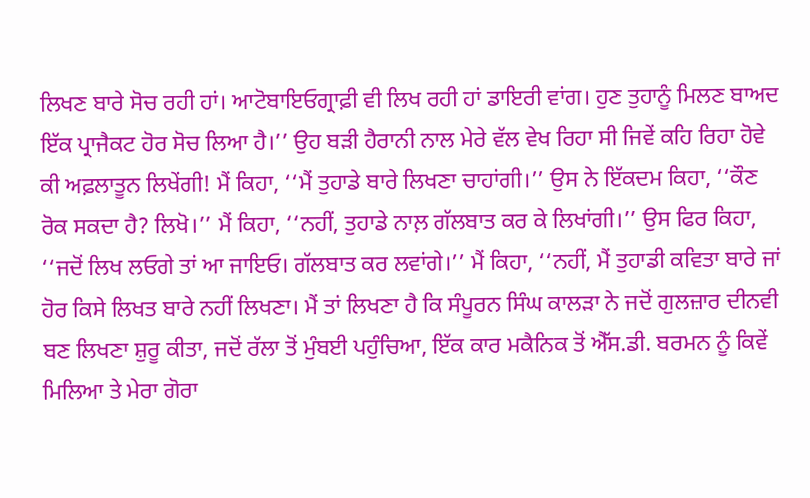ਲਿਖਣ ਬਾਰੇ ਸੋਚ ਰਹੀ ਹਾਂ। ਆਟੋਬਾਇਓਗ੍ਰਾਫ਼ੀ ਵੀ ਲਿਖ ਰਹੀ ਹਾਂ ਡਾਇਰੀ ਵਾਂਗ। ਹੁਣ ਤੁਹਾਨੂੰ ਮਿਲਣ ਬਾਅਦ ਇੱਕ ਪ੍ਰਾਜੈਕਟ ਹੋਰ ਸੋਚ ਲਿਆ ਹੈ।’’ ਉਹ ਬੜੀ ਹੈਰਾਨੀ ਨਾਲ ਮੇਰੇ ਵੱਲ ਵੇਖ ਰਿਹਾ ਸੀ ਜਿਵੇਂ ਕਹਿ ਰਿਹਾ ਹੋਵੇ ਕੀ ਅਫ਼ਲਾਤੂਨ ਲਿਖੇਂਗੀ! ਮੈਂ ਕਿਹਾ, ‘‘ਮੈਂ ਤੁਹਾਡੇ ਬਾਰੇ ਲਿਖਣਾ ਚਾਹਾਂਗੀ।’’ ਉਸ ਨੇ ਇੱਕਦਮ ਕਿਹਾ, ‘‘ਕੌਣ ਰੋਕ ਸਕਦਾ ਹੈ? ਲਿਖੋ।’’ ਮੈਂ ਕਿਹਾ, ‘‘ਨਹੀਂ, ਤੁਹਾਡੇ ਨਾਲ਼ ਗੱਲਬਾਤ ਕਰ ਕੇ ਲਿਖਾਂਗੀ।’’ ਉਸ ਫਿਰ ਕਿਹਾ, ‘‘ਜਦੋਂ ਲਿਖ ਲਓਗੇ ਤਾਂ ਆ ਜਾਇਓ। ਗੱਲਬਾਤ ਕਰ ਲਵਾਂਗੇ।’’ ਮੈਂ ਕਿਹਾ, ‘‘ਨਹੀਂ, ਮੈਂ ਤੁਹਾਡੀ ਕਵਿਤਾ ਬਾਰੇ ਜਾਂ ਹੋਰ ਕਿਸੇ ਲਿਖਤ ਬਾਰੇ ਨਹੀਂ ਲਿਖਣਾ। ਮੈਂ ਤਾਂ ਲਿਖਣਾ ਹੈ ਕਿ ਸੰਪੂਰਨ ਸਿੰਘ ਕਾਲੜਾ ਨੇ ਜਦੋਂ ਗੁਲਜ਼ਾਰ ਦੀਨਵੀ ਬਣ ਲਿਖਣਾ ਸ਼ੁਰੂ ਕੀਤਾ, ਜਦੋਂ ਰੱਲਾ ਤੋਂ ਮੁੰਬਈ ਪਹੁੰਚਿਆ, ਇੱਕ ਕਾਰ ਮਕੈਨਿਕ ਤੋਂ ਐੱਸ.ਡੀ. ਬਰਮਨ ਨੂੰ ਕਿਵੇਂ ਮਿਲਿਆ ਤੇ ਮੇਰਾ ਗੋਰਾ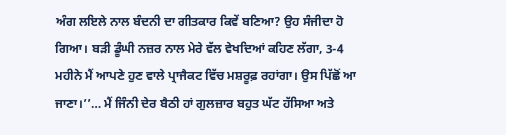ਅੰਗ ਲਇਲੇ ਨਾਲ ਬੰਦਨੀ ਦਾ ਗੀਤਕਾਰ ਕਿਵੇਂ ਬਣਿਆ? ਉਹ ਸੰਜੀਦਾ ਹੋ ਗਿਆ। ਬੜੀ ਡੂੰਘੀ ਨਜ਼ਰ ਨਾਲ ਮੇਰੇ ਵੱਲ ਵੇਖਦਿਆਂ ਕਹਿਣ ਲੱਗਾ, 3-4 ਮਹੀਨੇ ਮੈਂ ਆਪਣੇ ਹੁਣ ਵਾਲੇ ਪ੍ਰਾਜੈਕਟ ਵਿੱਚ ਮਸ਼ਰੂਫ਼ ਰਹਾਂਗਾ। ਉਸ ਪਿੱਛੋਂ ਆ ਜਾਣਾ।’’… ਮੈਂ ਜਿੰਨੀ ਦੇਰ ਬੈਠੀ ਹਾਂ ਗੁਲਜ਼ਾਰ ਬਹੁਤ ਘੱਟ ਹੱਸਿਆ ਅਤੇ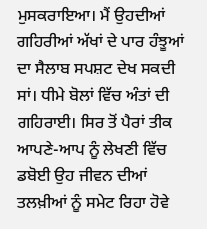ਮੁਸਕਰਾਇਆ। ਮੈਂ ਉਹਦੀਆਂ ਗਹਿਰੀਆਂ ਅੱਖਾਂ ਦੇ ਪਾਰ ਹੰਝੂਆਂ ਦਾ ਸੈਲਾਬ ਸਪਸ਼ਟ ਦੇਖ ਸਕਦੀ ਸਾਂ। ਧੀਮੇ ਬੋਲਾਂ ਵਿੱਚ ਅੰਤਾਂ ਦੀ ਗਹਿਰਾਈ। ਸਿਰ ਤੋਂ ਪੈਰਾਂ ਤੀਕ ਆਪਣੇ-ਆਪ ਨੂੰ ਲੇਖਣੀ ਵਿੱਚ ਡਬੋਈ ਉਹ ਜੀਵਨ ਦੀਆਂ ਤਲਖ਼ੀਆਂ ਨੂੰ ਸਮੇਟ ਰਿਹਾ ਹੋਵੇ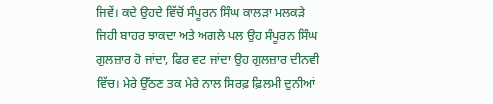ਜਿਵੇਂ। ਕਦੇ ਉਹਦੇ ਵਿੱਚੋਂ ਸੰਪੂਰਨ ਸਿੰਘ ਕਾਲੜਾ ਮਲਕੜੇ ਜਿਹੀ ਬਾਹਰ ਝਾਕਦਾ ਅਤੇ ਅਗਲੇ ਪਲ ਉਹ ਸੰਪੂਰਨ ਸਿੰਘ ਗੁਲਜ਼ਾਰ ਹੋ ਜਾਂਦਾ, ਫਿਰ ਵਟ ਜਾਂਦਾ ਉਹ ਗੁਲਜ਼ਾਰ ਦੀਨਵੀ ਵਿੱਚ। ਮੇਰੇ ਉੱਠਣ ਤਕ ਮੇਰੇ ਨਾਲ ਸਿਰਫ਼ ਫ਼ਿਲਮੀ ਦੁਨੀਆਂ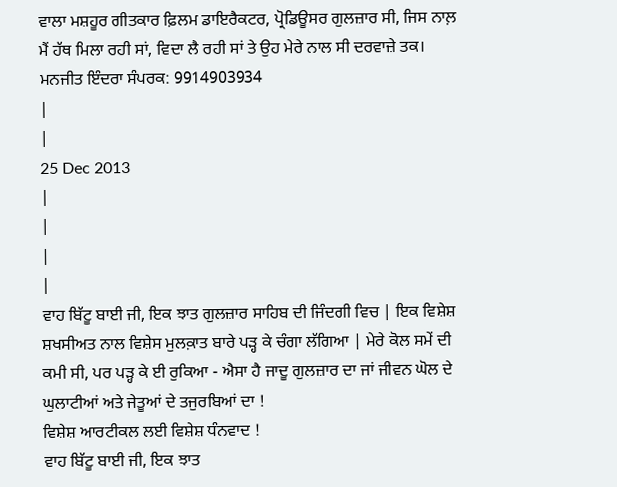ਵਾਲਾ ਮਸ਼ਹੂਰ ਗੀਤਕਾਰ ਫ਼ਿਲਮ ਡਾਇਰੈਕਟਰ, ਪ੍ਰੋਡਿਊਸਰ ਗੁਲਜ਼ਾਰ ਸੀ, ਜਿਸ ਨਾਲ਼ ਮੈਂ ਹੱਥ ਮਿਲਾ ਰਹੀ ਸਾਂ, ਵਿਦਾ ਲੈ ਰਹੀ ਸਾਂ ਤੇ ਉਹ ਮੇਰੇ ਨਾਲ ਸੀ ਦਰਵਾਜ਼ੇ ਤਕ।
ਮਨਜੀਤ ਇੰਦਰਾ ਸੰਪਰਕ: 9914903934
|
|
25 Dec 2013
|
|
|
|
ਵਾਹ ਬਿੱਟੂ ਬਾਈ ਜੀ, ਇਕ ਝਾਤ ਗੁਲਜ਼ਾਰ ਸਾਹਿਬ ਦੀ ਜਿੰਦਗੀ ਵਿਚ | ਇਕ ਵਿਸ਼ੇਸ਼ ਸ਼ਖਸੀਅਤ ਨਾਲ ਵਿਸ਼ੇਸ ਮੁਲਕ਼ਾਤ ਬਾਰੇ ਪੜ੍ਹ ਕੇ ਚੰਗਾ ਲੱਗਿਆ | ਮੇਰੇ ਕੋਲ ਸਮੇਂ ਦੀ ਕਮੀ ਸੀ, ਪਰ ਪੜ੍ਹ ਕੇ ਈ ਰੁਕਿਆ - ਐਸਾ ਹੈ ਜਾਦੂ ਗੁਲਜ਼ਾਰ ਦਾ ਜਾਂ ਜੀਵਨ ਘੋਲ ਦੇ ਘੁਲਾਟੀਆਂ ਅਤੇ ਜੇਤੂਆਂ ਦੇ ਤਜੁਰਬਿਆਂ ਦਾ !
ਵਿਸ਼ੇਸ਼ ਆਰਟੀਕਲ ਲਈ ਵਿਸ਼ੇਸ਼ ਧੰਨਵਾਦ !
ਵਾਹ ਬਿੱਟੂ ਬਾਈ ਜੀ, ਇਕ ਝਾਤ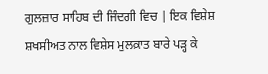ਗੁਲਜ਼ਾਰ ਸਾਹਿਬ ਦੀ ਜਿੰਦਗੀ ਵਿਚ | ਇਕ ਵਿਸ਼ੇਸ਼ ਸ਼ਖਸੀਅਤ ਨਾਲ ਵਿਸ਼ੇਸ ਮੁਲਕ਼ਾਤ ਬਾਰੇ ਪੜ੍ਹ ਕੇ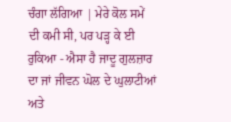ਚੰਗਾ ਲੱਗਿਆ | ਮੇਰੇ ਕੋਲ ਸਮੇਂ ਦੀ ਕਮੀ ਸੀ, ਪਰ ਪੜ੍ਹ ਕੇ ਈ ਰੁਕਿਆ - ਐਸਾ ਹੈ ਜਾਦੂ ਗੁਲਜ਼ਾਰ ਦਾ ਜਾਂ ਜੀਵਨ ਘੋਲ ਦੇ ਘੁਲਾਟੀਆਂ ਅਤੇ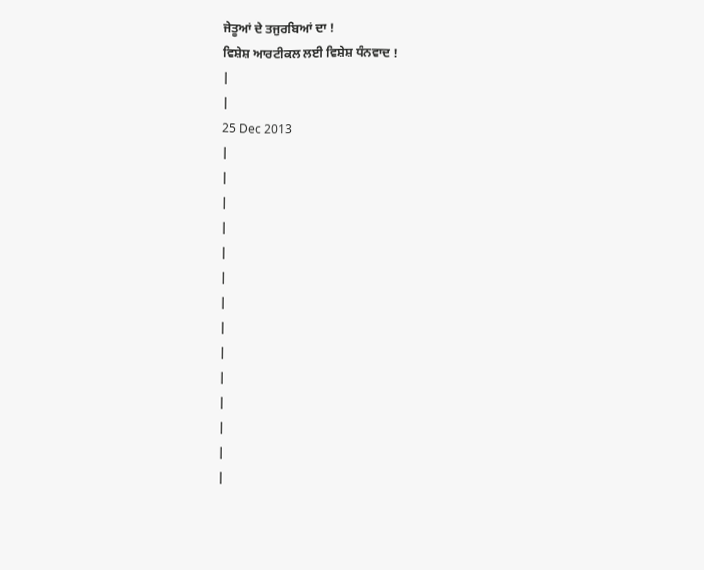ਜੇਤੂਆਂ ਦੇ ਤਜੁਰਬਿਆਂ ਦਾ !
ਵਿਸ਼ੇਸ਼ ਆਰਟੀਕਲ ਲਈ ਵਿਸ਼ੇਸ਼ ਧੰਨਵਾਦ !
|
|
25 Dec 2013
|
|
|
|
|
|
|
|
|
|
|
|
|
|